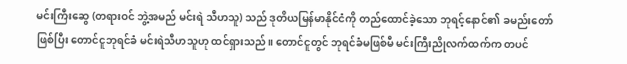မင်းကြီးဆွေ (တရားဝင် ဘွဲ့အမည် မင်းရဲ သီဟသူ) သည် ဒုတိယမြန်မာနိုင်ငံကို တည်ထောင်ခဲ့သော ဘုရင့်နောင်၏ ခမည်းတော် ဖြစ်ပြီး တောင်ငူဘုရင်ခံ မင်းရဲသီဟသူဟု ထင်ရှားသည်။ တောင်ငူတွင် ဘုရင်ခံမဖြစ်မီ မင်းကြီးညိုလက်ထက်က တပင်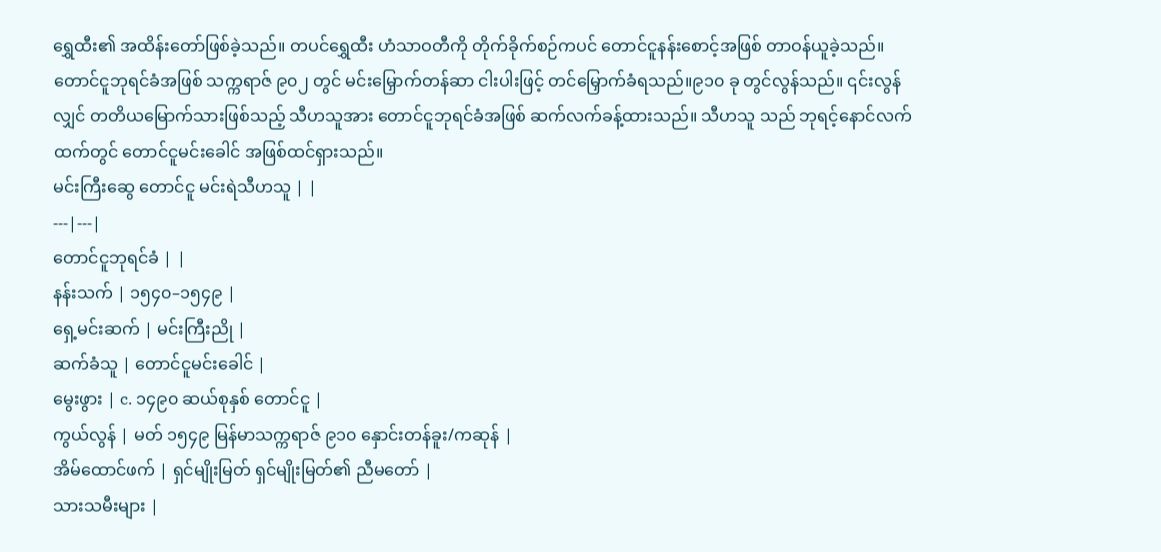ရွှေထီး၏ အထိန်းတော်ဖြစ်ခဲ့သည်။ တပင်ရွှေထီး ဟံသာဝတီကို တိုက်ခိုက်စဉ်ကပင် တောင်ငူနန်းစောင့်အဖြစ် တာဝန်ယူခဲ့သည်။ တောင်ငူဘုရင်ခံအဖြစ် သက္ကရာဇ် ၉၀၂ တွင် မင်းမြှောက်တန်ဆာ ငါးပါးဖြင့် တင်မြှောက်ခံရသည်။၉၁၀ ခု တွင်လွန်သည်။ ၎င်းလွန်လျှင် တတိယမြောက်သားဖြစ်သည့် သီဟသူအား တောင်ငူဘုရင်ခံအဖြစ် ဆက်လက်ခန့်ထားသည်။ သီဟသူ သည် ဘုရင့်နောင်လက်ထက်တွင် တောင်ငူမင်းခေါင် အဖြစ်ထင်ရှားသည်။
မင်းကြီးဆွေ တောင်ငူ မင်းရဲသီဟသူ | |
---|---|
တောင်ငူဘုရင်ခံ | |
နန်းသက် | ၁၅၄၀–၁၅၄၉ |
ရှေ့မင်းဆက် | မင်းကြီးညို |
ဆက်ခံသူ | တောင်ငူမင်းခေါင် |
မွေးဖွား | c. ၁၄၉၀ ဆယ်စုနှစ် တောင်ငူ |
ကွယ်လွန် | မတ် ၁၅၄၉ မြန်မာသက္ကရာဇ် ၉၁၀ နှောင်းတန်ခူး/ကဆုန် |
အိမ်ထောင်ဖက် | ရှင်မျိုးမြတ် ရှင်မျိုးမြတ်၏ ညီမတော် |
သားသမီးများ |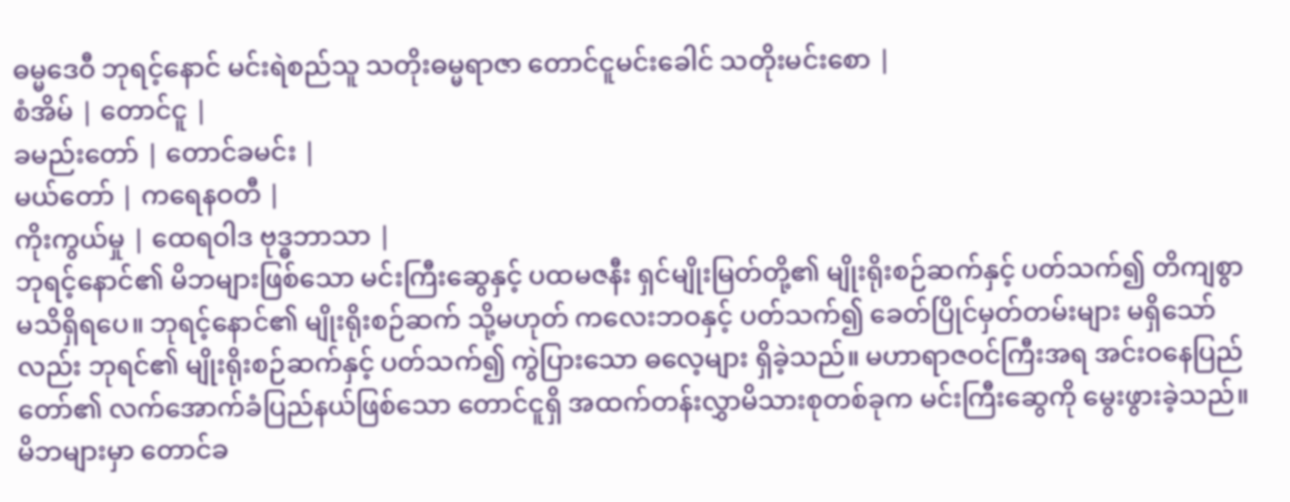ဓမ္မဒေဝီ ဘုရင့်နောင် မင်းရဲစည်သူ သတိုးဓမ္မရာဇာ တောင်ငူမင်းခေါင် သတိုးမင်းစော |
စံအိမ် | တောင်ငူ |
ခမည်းတော် | တောင်ခမင်း |
မယ်တော် | ကရေနဝတီ |
ကိုးကွယ်မှု | ထေရဝါဒ ဗုဒ္ဓဘာသာ |
ဘုရင့်နောင်၏ မိဘများဖြစ်သော မင်းကြီးဆွေနှင့် ပထမဇနီး ရှင်မျိုးမြတ်တို့၏ မျိုးရိုးစဉ်ဆက်နှင့် ပတ်သက်၍ တိကျစွာ မသိရှိရပေ။ ဘုရင့်နောင်၏ မျိုးရိုးစဉ်ဆက် သို့မဟုတ် ကလေးဘဝနှင့် ပတ်သက်၍ ခေတ်ပြိုင်မှတ်တမ်းများ မရှိသော်လည်း ဘုရင်၏ မျိုးရိုးစဉ်ဆက်နှင့် ပတ်သက်၍ ကွဲပြားသော ဓလေ့များ ရှိခဲ့သည်။ မဟာရာဇဝင်ကြီးအရ အင်းဝနေပြည်တော်၏ လက်အောက်ခံပြည်နယ်ဖြစ်သော တောင်ငူရှိ အထက်တန်းလွှာမိသားစုတစ်ခုက မင်းကြီးဆွေကို မွေးဖွားခဲ့သည်။ မိဘများမှာ တောင်ခ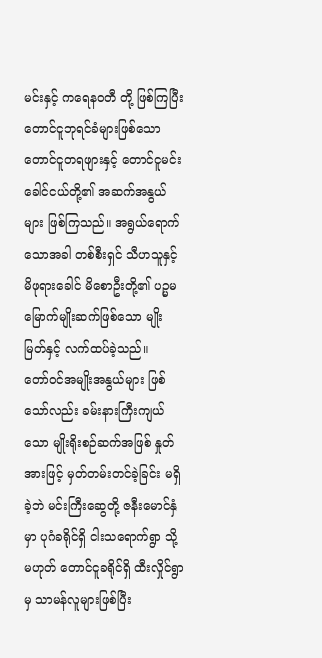မင်းနှင့် ကရေနဝတီ တို့ ဖြစ်ကြပြီး တောင်ငူဘုရင်ခံများဖြစ်သော တောင်ငူတရဖျားနှင့် တောင်ငူမင်းခေါင်ငယ်တို့၏ အဆက်အနွယ်များ ဖြစ်ကြသည်။ အရွယ်ရောက်သောအခါ တစ်စီးရှင် သီဟသူနှင့် မိဖုရားခေါင် မိစောဦးတို့၏ ပဉ္မမမြောက်မျိုးဆက်ဖြစ်သော မျိုးမြတ်နှင့် လက်ထပ်ခဲ့သည်။
တော်ဝင်အမျိုးအနွယ်များ ဖြစ်သော်လည်း ခမ်းနားကြီးကျယ်သော မျိုးရိုးစဉ်ဆက်အဖြစ် နှုတ်အားဖြင့် မှတ်တမ်းတင်ခဲ့ခြင်း မရှိခဲ့ဘဲ မင်းကြီးဆွေတို့ ဇနီးမောင်နှံမှာ ပုဂံခရိုင်ရှိ ငါးသရောက်ရွာ သို့မဟုတ် တောင်ငူခရိုင်ရှိ ထီးလှိုင်ရွာမှ သာမန်လူများဖြစ်ပြီး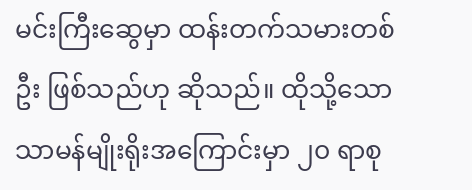မင်းကြီးဆွေမှာ ထန်းတက်သမားတစ်ဦး ဖြစ်သည်ဟု ဆိုသည်။ ထိုသို့သော သာမန်မျိုးရိုးအကြောင်းမှာ ၂၀ ရာစု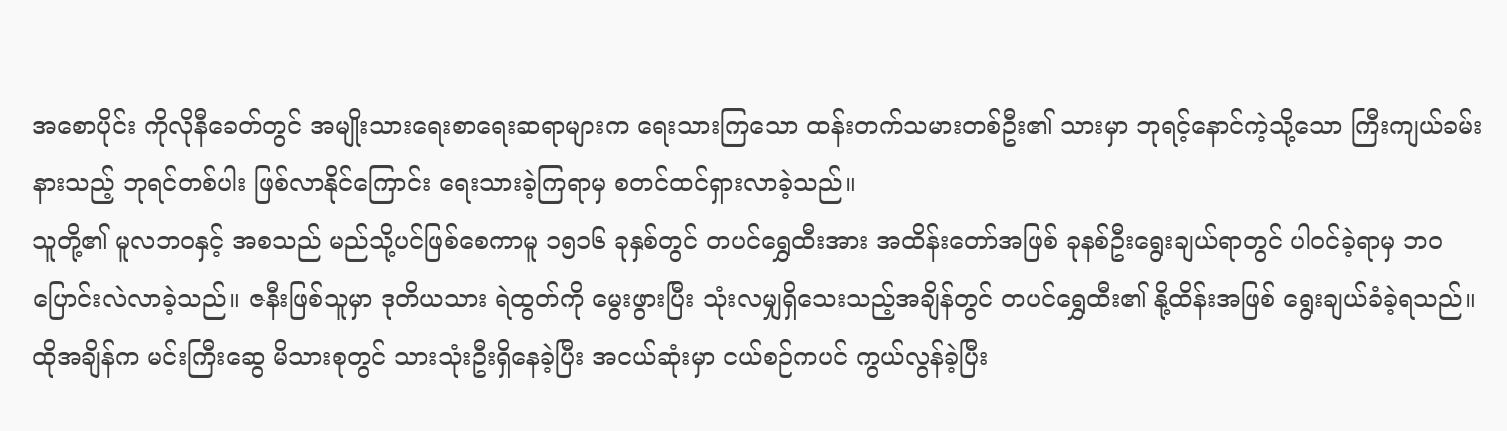အစောပိုင်း ကိုလိုနီခေတ်တွင် အမျိုးသားရေးစာရေးဆရာများက ရေးသားကြသော ထန်းတက်သမားတစ်ဦး၏ သားမှာ ဘုရင့်နောင်ကဲ့သို့သော ကြီးကျယ်ခမ်းနားသည့် ဘုရင်တစ်ပါး ဖြစ်လာနိုင်ကြောင်း ရေးသားခဲ့ကြရာမှ စတင်ထင်ရှားလာခဲ့သည်။
သူတို့၏ မူလဘဝနှင့် အစသည် မည်သို့ပင်ဖြစ်စေကာမူ ၁၅၁၆ ခုနှစ်တွင် တပင်ရွှေထီးအား အထိန်းတော်အဖြစ် ခုနစ်ဦးရွေးချယ်ရာတွင် ပါဝင်ခဲ့ရာမှ ဘဝပြောင်းလဲလာခဲ့သည်။ ဇနီးဖြစ်သူမှာ ဒုတိယသား ရဲထွတ်ကို မွေးဖွားပြီး သုံးလမျှရှိသေးသည့်အချိန်တွင် တပင်ရွှေထီး၏ နို့ထိန်းအဖြစ် ရွေးချယ်ခံခဲ့ရသည်။ ထိုအချိန်က မင်းကြီးဆွေ မိသားစုတွင် သားသုံးဦးရှိနေခဲ့ပြီး အငယ်ဆုံးမှာ ငယ်စဉ်ကပင် ကွယ်လွန်ခဲ့ပြီး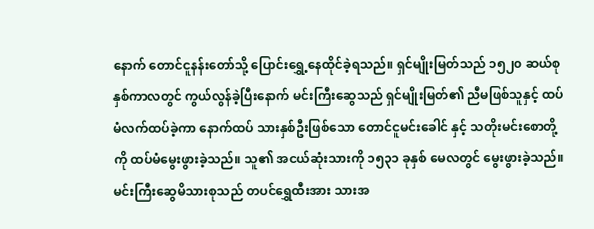နောက် တောင်ငူနန်းတော်သို့ ပြောင်းရွှေ့နေထိုင်ခဲ့ရသည်။ ရှင်မျိုးမြတ်သည် ၁၅၂၀ ဆယ်စုနှစ်ကာလတွင် ကွယ်လွန်ခဲ့ပြီးနောက် မင်းကြီးဆွေသည် ရှင်မျိုးမြတ်၏ ညီမဖြစ်သူနှင့် ထပ်မံလက်ထပ်ခဲ့ကာ နောက်ထပ် သားနှစ်ဦးဖြစ်သော တောင်ငူမင်းခေါင် နှင့် သတိုးမင်းစောတို့ကို ထပ်မံမွေးဖွားခဲ့သည်။ သူ၏ အငယ်ဆုံးသားကို ၁၅၃၁ ခုနှစ် မေလတွင် မွေးဖွားခဲ့သည်။ မင်းကြီးဆွေမိသားစုသည် တပင်ရွှေထီးအား သားအ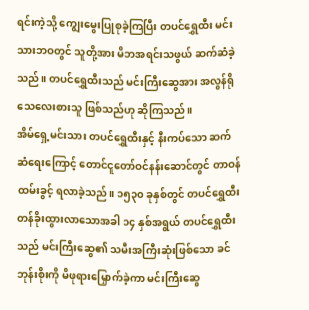ရင်းကဲ့သို့ ကျွေးမွေးပြုစုခဲ့ကြပြီး တပင်ရွှေထီး မင်းသားဘဝတွင် သူတို့အား မိဘအရင်းသဖွယ် ဆက်ဆံခဲ့သည်။ တပင်ရွှေထီးသည် မင်းကြီးဆွေအား အလွန်ရိုသေလေးစားသူ ဖြစ်သည်ဟု ဆိုကြသည်။
အိမ်ရှေ့မင်းသား တပင်ရွှေထီးနှင့် နီးကပ်သော ဆက်ဆံရေးကြောင့် တောင်ငူတော်ဝင်နန်းဆောင်တွင် တာဝန်ထမ်းခွင့် ရလာခဲ့သည်။ ၁၅၃၀ ခုနှစ်တွင် တပင်ရွှေထီး တန်ခိုးထွားလာသောအခါ ၁၄ နှစ်အရွယ် တပင်ရွှေထီးသည် မင်းကြီးဆွေ၏ သမီးအကြီးဆုံးဖြစ်သော ခင်ဘုန်းစိုးကို မိဖုရားမြှောက်ခဲ့ကာ မင်းကြီးဆွေ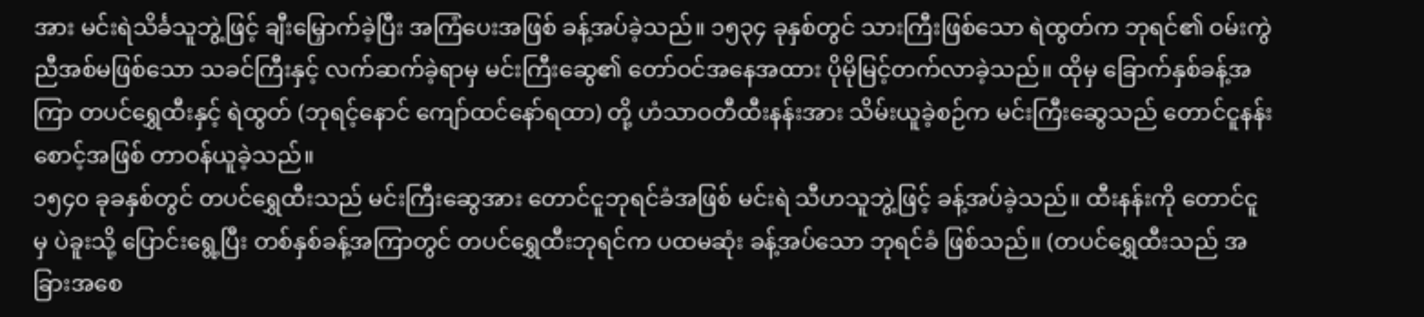အား မင်းရဲသိင်္ခသူဘွဲ့ဖြင့် ချီးမြှောက်ခဲ့ပြီး အကြံပေးအဖြစ် ခန့်အပ်ခဲ့သည်။ ၁၅၃၄ ခုနှစ်တွင် သားကြီးဖြစ်သော ရဲထွတ်က ဘုရင်၏ ဝမ်းကွဲညီအစ်မဖြစ်သော သခင်ကြီးနှင့် လက်ဆက်ခဲ့ရာမှ မင်းကြီးဆွေ၏ တော်ဝင်အနေအထား ပိုမိုမြင့်တက်လာခဲ့သည်။ ထိုမှ ခြောက်နှစ်ခန့်အကြာ တပင်ရွှေထီးနှင့် ရဲထွတ် (ဘုရင့်နောင် ကျော်ထင်နော်ရထာ) တို့ ဟံသာဝတီထီးနန်းအား သိမ်းယူခဲ့စဉ်က မင်းကြီးဆွေသည် တောင်ငူနန်းစောင့်အဖြစ် တာဝန်ယူခဲ့သည်။
၁၅၄၀ ခုခနှစ်တွင် တပင်ရွှေထီးသည် မင်းကြီးဆွေအား တောင်ငူဘုရင်ခံအဖြစ် မင်းရဲ သီဟသူဘွဲ့ဖြင့် ခန့်အပ်ခဲ့သည်။ ထီးနန်းကို တောင်ငူမှ ပဲခူးသို့ ပြောင်းရွေ့ပြီး တစ်နှစ်ခန့်အကြာတွင် တပင်ရွှေထီးဘုရင်က ပထမဆုံး ခန့်အပ်သော ဘုရင်ခံ ဖြစ်သည်။ (တပင်ရွှေထီးသည် အခြားအစေ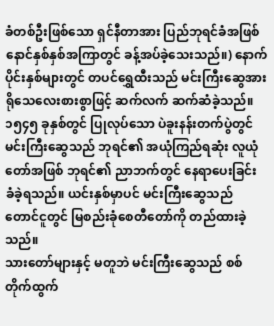ခံတစ်ဦးဖြစ်သော ရှင်နီတာအား ပြည်ဘုရင်ခံအဖြစ် နောင်နှစ်နှစ်အကြာတွင် ခန့်အပ်ခဲ့သေးသည်။) နောက်ပိုင်းနှစ်များတွင် တပင်ရွှေထီးသည် မင်းကြီးဆွေအား ရိုသေလေးစားစွာဖြင့် ဆက်လက် ဆက်ဆံခဲ့သည်။ ၁၅၄၅ ခုနှစ်တွင် ပြုလုပ်သော ပဲခူးနန်းတက်ပွဲတွင် မင်းကြီးဆွေသည် ဘုရင်၏ အယုံကြည်ရဆုံး လူယုံတော်အဖြစ် ဘုရင်၏ ညာဘက်တွင် နေရာပေးခြင်း ခံခဲ့ရသည်။ ယင်းနှစ်မှာပင် မင်းကြီးဆွေသည် တောင်ငူတွင် မြစည်းခုံစေတီတော်ကို တည်ထားခဲ့သည်။
သားတော်များနှင့် မတူဘဲ မင်းကြီးဆွေသည် စစ်တိုက်ထွက်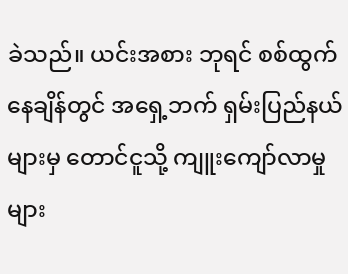ခဲသည်။ ယင်းအစား ဘုရင် စစ်ထွက်နေချိန်တွင် အရှေ့ဘက် ရှမ်းပြည်နယ်များမှ တောင်ငူသို့ ကျူးကျော်လာမှုများ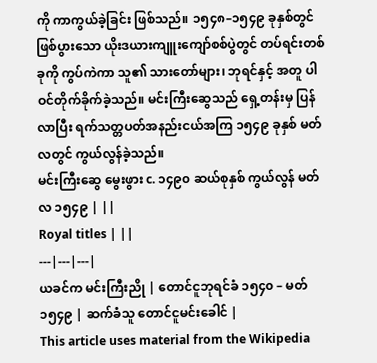ကို ကာကွယ်ခဲ့ခြင်း ဖြစ်သည်။ ၁၅၄၈–၁၅၄၉ ခုနှစ်တွင် ဖြစ်ပွားသော ယိုးဒယားကျူးကျော်စစ်ပွဲတွင် တပ်ရင်းတစ်ခုကို ကွပ်ကဲကာ သူ၏ သားတော်များ၊ ဘုရင်နှင့် အတူ ပါဝင်တိုက်ခိုက်ခဲ့သည်။ မင်းကြီးဆွေသည် ရှေ့တန်းမှ ပြန်လာပြီး ရက်သတ္တပတ်အနည်းငယ်အကြ ၁၅၄၉ ခုနှစ် မတ်လတွင် ကွယ်လွန်ခဲ့သည်။
မင်းကြီးဆွေ မွေးဖွား c. ၁၄၉၀ ဆယ်စုနှစ် ကွယ်လွန် မတ်လ ၁၅၄၉ | ||
Royal titles | ||
---|---|---|
ယခင်က မင်းကြီးညို | တောင်ငူဘုရင်ခံ ၁၅၄၀ – မတ် ၁၅၄၉ | ဆက်ခံသူ တောင်ငူမင်းခေါင် |
This article uses material from the Wikipedia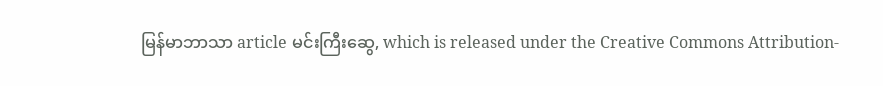မြန်မာဘာသာ article မင်းကြီးဆွေ, which is released under the Creative Commons Attribution-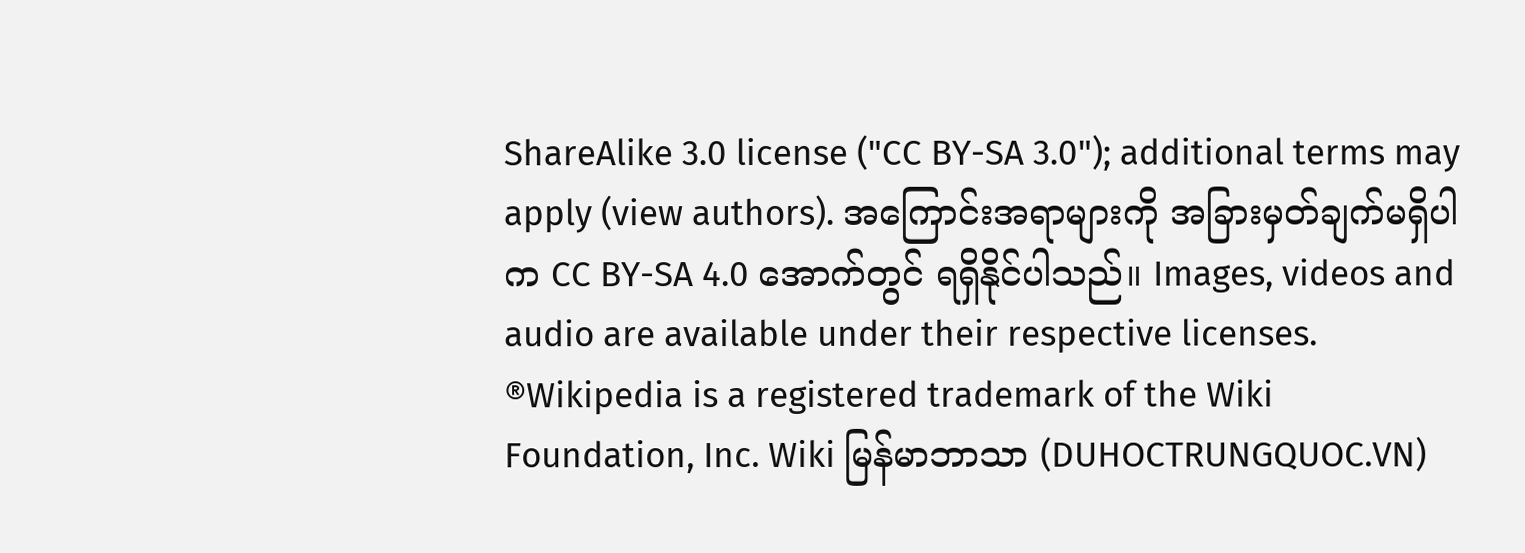ShareAlike 3.0 license ("CC BY-SA 3.0"); additional terms may apply (view authors). အကြောင်းအရာများကို အခြားမှတ်ချက်မရှိပါက CC BY-SA 4.0 အောက်တွင် ရရှိနိုင်ပါသည်။ Images, videos and audio are available under their respective licenses.
®Wikipedia is a registered trademark of the Wiki Foundation, Inc. Wiki မြန်မာဘာသာ (DUHOCTRUNGQUOC.VN)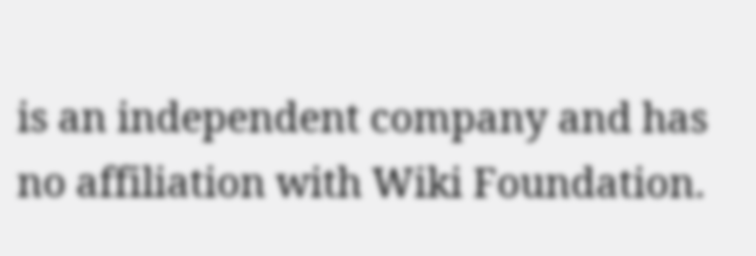is an independent company and has no affiliation with Wiki Foundation.